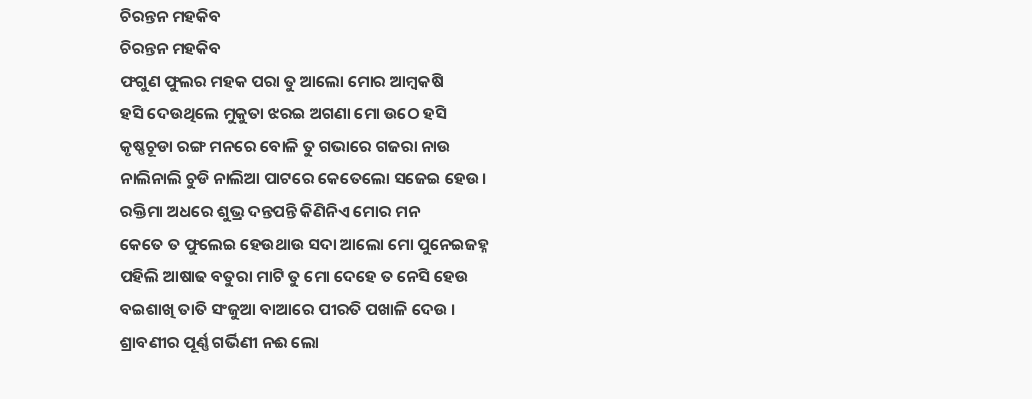ଚିରନ୍ତନ ମହକିବ
ଚିରନ୍ତନ ମହକିବ
ଫଗୁଣ ଫୁଲର ମହକ ପରା ତୁ ଆଲୋ ମୋର ଆମ୍ବକଷି
ହସି ଦେଉଥିଲେ ମୁକୁତା ଝରଇ ଅଗଣା ମୋ ଉଠେ ହସି
କୃଷ୍ଣଚୂଡା ରଙ୍ଗ ମନରେ ବୋଳି ତୁ ଗଭାରେ ଗଜରା ନାଉ
ନାଲିନାଲି ଚୁଡି ନାଲିଆ ପାଟରେ କେତେଲୋ ସଜେଇ ହେଉ।
ରକ୍ତିମା ଅଧରେ ଶୁଭ୍ର ଦନ୍ତପନ୍ତି କିଣିନିଏ ମୋର ମନ
କେତେ ତ ଫୁଲେଇ ହେଉଥାଉ ସଦା ଆଲୋ ମୋ ପୁନେଇଜହ୍ନ
ପହିଲି ଆଷାଢ ବତୁରା ମାଟି ତୁ ମୋ ଦେହେ ତ ନେସି ହେଉ
ବଇଶାଖି ତାତି ସଂଜୁଆ ବାଆରେ ପୀରତି ପଖାଳି ଦେଉ ।
ଶ୍ରାବଣୀର ପୂର୍ଣ୍ଣ ଗର୍ଭିଣୀ ନଈ ଲୋ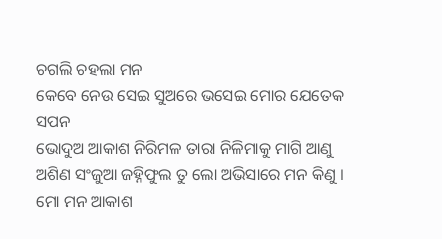ଚଗଲି ଚହଲା ମନ
କେବେ ନେଉ ସେଇ ସୁଅରେ ଭସେଇ ମୋର ଯେତେକ ସପନ
ଭୋଦୁଅ ଆକାଶ ନିରିମଳ ତାରା ନିଳିମାକୁ ମାଗି ଆଣୁ
ଅଶିଣ ସଂଜୁଆ ଜହ୍ନିଫୁଲ ତୁ ଲୋ ଅଭିସାରେ ମନ କିଣୁ ।
ମୋ ମନ ଆକାଶ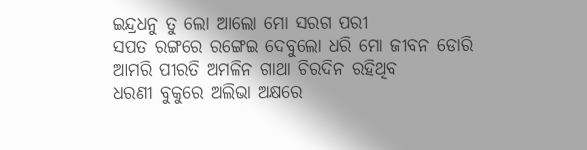ଇନ୍ଦ୍ରଧନୁ ତୁ ଲୋ ଆଲୋ ମୋ ସରଗ ପରୀ
ସପତ ରଙ୍ଗରେ ରଙ୍ଗେଇ ଦେବୁଲୋ ଧରି ମୋ ଜୀବନ ଡୋରି
ଆମରି ପୀରତି ଅମଳିନ ଗାଥା ଚିରଦିନ ରହିଥିବ
ଧରଣୀ ବୁକୁରେ ଅଲିଭା ଅକ୍ଷରେ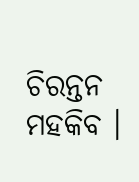ଚିରନ୍ତନ ମହକିବ ।